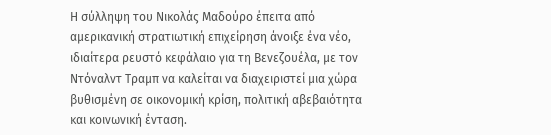Η σύλληψη του Νικολάς Μαδούρο έπειτα από αμερικανική στρατιωτική επιχείρηση άνοιξε ένα νέο, ιδιαίτερα ρευστό κεφάλαιο για τη Βενεζουέλα, με τον Ντόναλντ Τραμπ να καλείται να διαχειριστεί μια χώρα βυθισμένη σε οικονομική κρίση, πολιτική αβεβαιότητα και κοινωνική ένταση.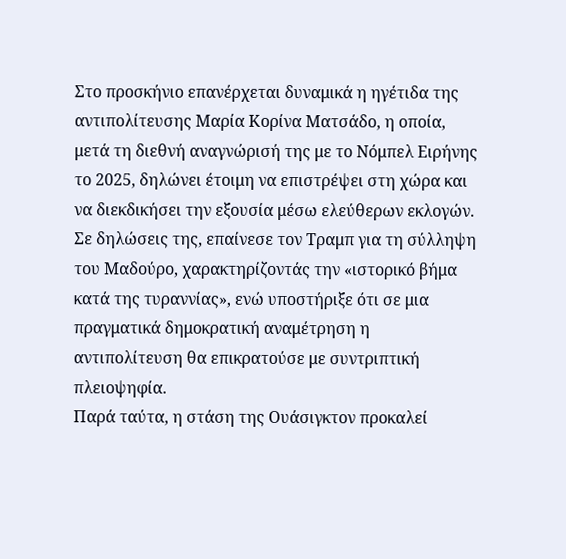Στο προσκήνιο επανέρχεται δυναμικά η ηγέτιδα της αντιπολίτευσης Μαρία Κορίνα Ματσάδο, η οποία, μετά τη διεθνή αναγνώρισή της με το Νόμπελ Ειρήνης το 2025, δηλώνει έτοιμη να επιστρέψει στη χώρα και να διεκδικήσει την εξουσία μέσω ελεύθερων εκλογών. Σε δηλώσεις της, επαίνεσε τον Τραμπ για τη σύλληψη του Μαδούρο, χαρακτηρίζοντάς την «ιστορικό βήμα κατά της τυραννίας», ενώ υποστήριξε ότι σε μια πραγματικά δημοκρατική αναμέτρηση η αντιπολίτευση θα επικρατούσε με συντριπτική πλειοψηφία.
Παρά ταύτα, η στάση της Ουάσιγκτον προκαλεί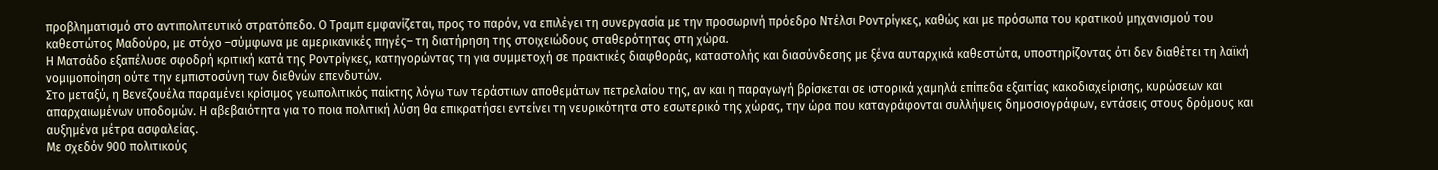προβληματισμό στο αντιπολιτευτικό στρατόπεδο. Ο Τραμπ εμφανίζεται, προς το παρόν, να επιλέγει τη συνεργασία με την προσωρινή πρόεδρο Ντέλσι Ροντρίγκες, καθώς και με πρόσωπα του κρατικού μηχανισμού του καθεστώτος Μαδούρο, με στόχο –σύμφωνα με αμερικανικές πηγές– τη διατήρηση της στοιχειώδους σταθερότητας στη χώρα.
Η Ματσάδο εξαπέλυσε σφοδρή κριτική κατά της Ροντρίγκες, κατηγορώντας τη για συμμετοχή σε πρακτικές διαφθοράς, καταστολής και διασύνδεσης με ξένα αυταρχικά καθεστώτα, υποστηρίζοντας ότι δεν διαθέτει τη λαϊκή νομιμοποίηση ούτε την εμπιστοσύνη των διεθνών επενδυτών.
Στο μεταξύ, η Βενεζουέλα παραμένει κρίσιμος γεωπολιτικός παίκτης λόγω των τεράστιων αποθεμάτων πετρελαίου της, αν και η παραγωγή βρίσκεται σε ιστορικά χαμηλά επίπεδα εξαιτίας κακοδιαχείρισης, κυρώσεων και απαρχαιωμένων υποδομών. Η αβεβαιότητα για το ποια πολιτική λύση θα επικρατήσει εντείνει τη νευρικότητα στο εσωτερικό της χώρας, την ώρα που καταγράφονται συλλήψεις δημοσιογράφων, εντάσεις στους δρόμους και αυξημένα μέτρα ασφαλείας.
Με σχεδόν 900 πολιτικούς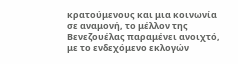κρατούμενους και μια κοινωνία σε αναμονή, το μέλλον της Βενεζουέλας παραμένει ανοιχτό, με το ενδεχόμενο εκλογών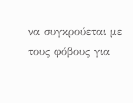να συγκρούεται με τους φόβους για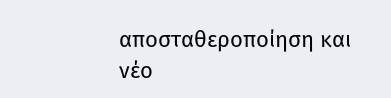αποσταθεροποίηση και νέο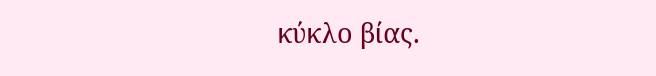κύκλο βίας.